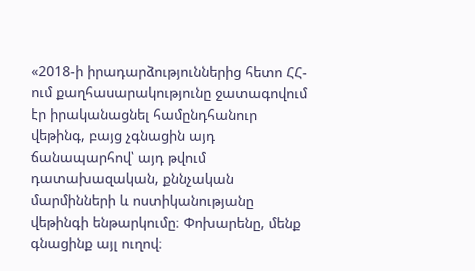«2018-ի իրադարձություններից հետո ՀՀ-ում քաղհասարակությունը ջատագովում էր իրականացնել համընդհանուր վեթինգ, բայց չգնացին այդ ճանապարհով՝ այդ թվում դատախազական, քննչական մարմինների և ոստիկանությանը վեթինգի ենթարկումը։ Փոխարենը, մենք գնացինք այլ ուղով։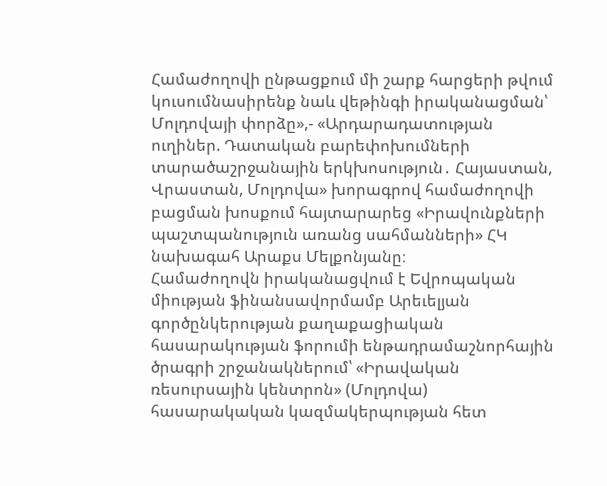Համաժողովի ընթացքում մի շարք հարցերի թվում կուսումնասիրենք նաև վեթինգի իրականացման՝ Մոլդովայի փորձը»,- «Արդարադատության ուղիներ. Դատական բարեփոխումների տարածաշրջանային երկխոսություն․ Հայաստան, Վրաստան, Մոլդովա» խորագրով համաժողովի բացման խոսքում հայտարարեց «Իրավունքների պաշտպանություն առանց սահմանների» ՀԿ նախագահ Արաքս Մելքոնյանը։
Համաժողովն իրականացվում է Եվրոպական միության ֆինանսավորմամբ Արեւելյան գործընկերության քաղաքացիական հասարակության ֆորումի ենթադրամաշնորհային ծրագրի շրջանակներում՝ «Իրավական ռեսուրսային կենտրոն» (Մոլդովա) հասարակական կազմակերպության հետ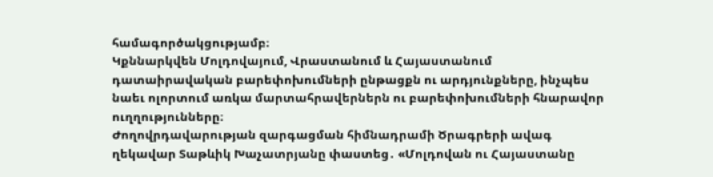համագործակցությամբ։
Կքննարկվեն Մոլդովայում, Վրաստանում և Հայաստանում դատաիրավական բարեփոխումների ընթացքն ու արդյունքները, ինչպես նաեւ ոլորտում առկա մարտահրավերներն ու բարեփոխումների հնարավոր ուղղությունները։
Ժողովրդավարության զարգացման հիմնադրամի Ծրագրերի ավագ ղեկավար Տաթևիկ Խաչատրյանը փաստեց․ «Մոլդովան ու Հայաստանը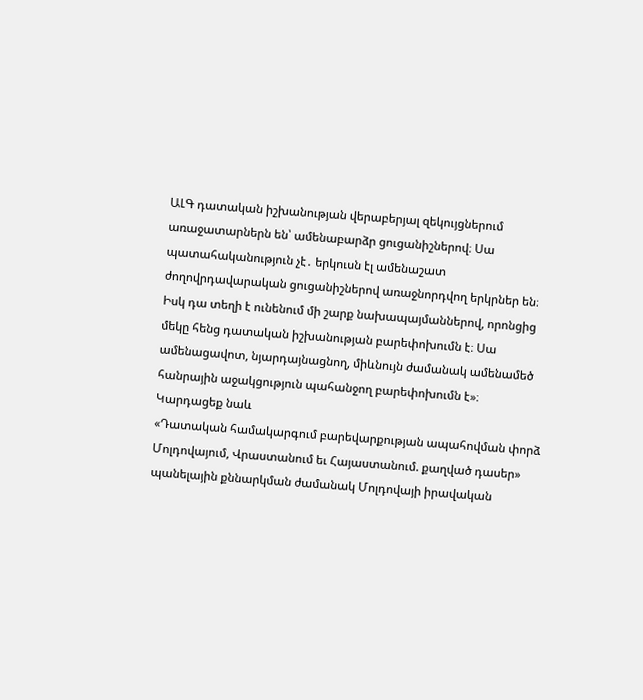ԱԼԳ դատական իշխանության վերաբերյալ զեկույցներում առաջատարներն են՝ ամենաբարձր ցուցանիշներով։ Սա պատահականություն չէ․ երկուսն էլ ամենաշատ ժողովրդավարական ցուցանիշներով առաջնորդվող երկրներ են։ Իսկ դա տեղի է ունենում մի շարք նախապայմաններով, որոնցից մեկը հենց դատական իշխանության բարեփոխումն է։ Սա ամենացավոտ, նյարդայնացնող, միևնույն ժամանակ ամենամեծ հանրային աջակցություն պահանջող բարեփոխումն է»։
Կարդացեք նաև
«Դատական համակարգում բարեվարքության ապահովման փորձ Մոլդովայում, Վրաստանում եւ Հայաստանում. քաղված դասեր» պանելային քննարկման ժամանակ Մոլդովայի իրավական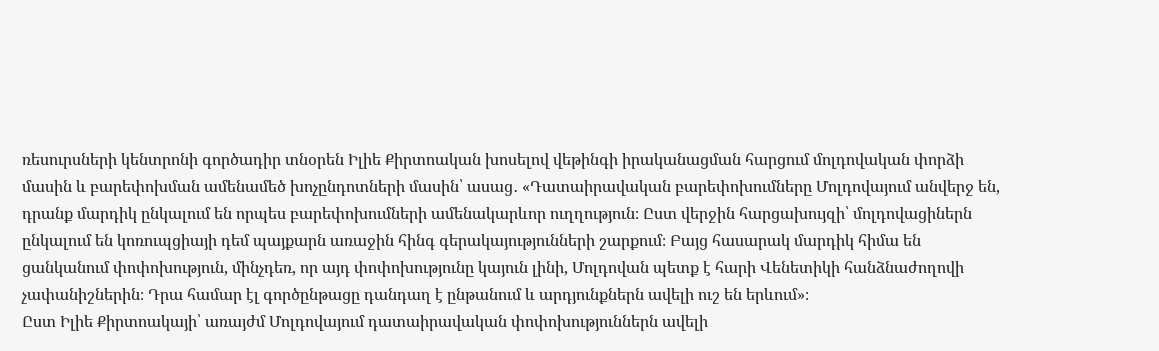ռեսուրսների կենտրոնի գործադիր տնօրեն Իլիե Քիրտոական խոսելով վեթինգի իրականացման հարցում մոլդովական փորձի մասին և բարեփոխման ամենամեծ խոչընդոտների մասին՝ ասաց․ «Դատաիրավական բարեփոխումները Մոլդովայում անվերջ են, դրանք մարդիկ ընկալում են որպես բարեփոխումների ամենակարևոր ուղղություն։ Ըստ վերջին հարցախույզի՝ մոլդովացիներն ընկալում են կոռուպցիայի դեմ պայքարն առաջին հինգ գերակայությունների շարքում։ Բայց հասարակ մարդիկ հիմա են ցանկանում փոփոխություն, մինչդեռ, որ այդ փոփոխությունը կայուն լինի, Մոլդովան պետք է հարի Վենետիկի հանձնաժողովի չափանիշներին։ Դրա համար էլ գործընթացը դանդաղ է ընթանում և արդյունքներն ավելի ուշ են երևում»։
Ըստ Իլիե Քիրտոակայի՝ առայժմ Մոլդովայում դատաիրավական փոփոխություններն ավելի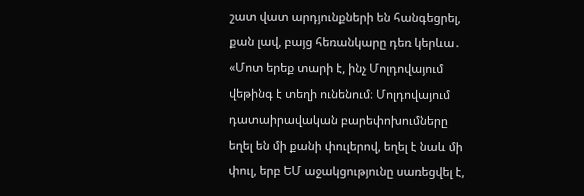շատ վատ արդյունքների են հանգեցրել, քան լավ, բայց հեռանկարը դեռ կերևա․ «Մոտ երեք տարի է, ինչ Մոլդովայում վեթինգ է տեղի ունենում։ Մոլդովայում դատաիրավական բարեփոխումները եղել են մի քանի փուլերով, եղել է նաև մի փուլ, երբ ԵՄ աջակցությունը սառեցվել է,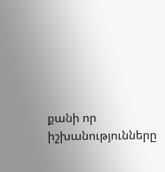քանի որ իշխանությունները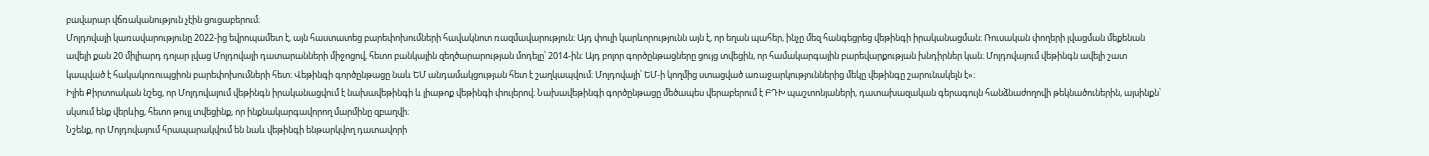բավարար վճռականություն չէին ցուցաբերում։
Մոլդովայի կառավարությունը 2022-ից եվրոպամետ է, այն հաստատեց բարեփոխումների հավակնոտ ռազմավարություն։ Այդ փուլի կարևորությունն այն է, որ եղան պահեր, ինչը մեզ հանգեցրեց վեթինգի իրականացման։ Ռուսական փողերի լվացման մեքենան ավելի քան 20 միլիարդ դոլար լվաց Մոլդովայի դատարանների միջոցով, հետո բանկային զեղծարարության մոդելը՝ 2014-ին։ Այդ բոլոր գործընթացները ցույց տվեցին, որ համակարգային բարեվարքության խնդիրներ կան։ Մոլդովայում վեթինգն ավելի շատ կապված է հակակոռուպցիոն բարեփոխումների հետ։ Վեթինգի գործընթացը նաև ԵՄ անդամակցության հետ է շաղկապվում։ Մոլդովայի՝ ԵՄ-ի կողմից ստացված առաջարկություններից մեկը վեթինգը շարունակելն է»։
Իլիե Քիրտոական նշեց, որ Մոլդովայում վեթինգն իրականացվում է նախավեթինգի և լիաթոք վեթինգի փուլերով։ Նախավեթինգի գործընթացը մեծապես վերաբերում է ԲԴԽ պաշտոնյաների, դատախազական գերագույն հանձնաժողովի թեկնածուներին, այսինքն՝ սկսում ենք վերևից, հետո թույլ տվեցինք, որ ինքնակարգավորող մարմինը զբաղվի։
Նշենք, որ Մոլդովայում հրապարակվում են նաև վեթինգի ենթարկվող դատավորի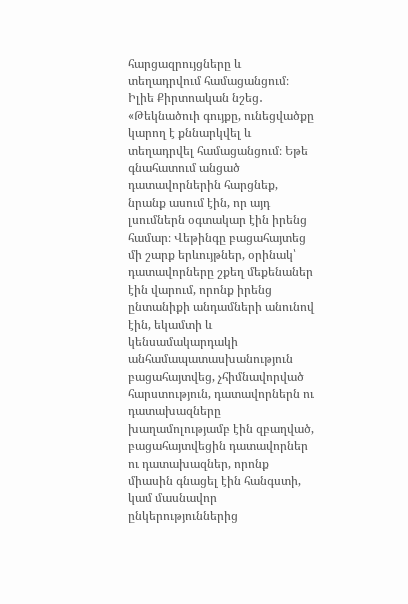հարցազրույցները և տեղադրվում համացանցում։ Իլիե Քիրտոական նշեց․ «Թեկնածուի գույքը, ունեցվածքը կարող է քննարկվել և տեղադրվել համացանցում։ Եթե գնահատում անցած դատավորներին հարցնեք, նրանք ասում էին, որ այդ լսումներն օգտակար էին իրենց համար։ Վեթինգը բացահայտեց մի շարք երևույթներ, օրինակ՝ դատավորները շքեղ մեքենաներ էին վարում, որոնք իրենց ընտանիքի անդամների անունով էին, եկամտի և կենսամակարդակի անհամապատասխանություն բացահայտվեց, չհիմնավորված հարստություն, դատավորներն ու դատախազները խաղամոլությամբ էին զբաղված, բացահայտվեցին դատավորներ ու դատախազներ, որոնք միասին գնացել էին հանգստի, կամ մասնավոր ընկերություններից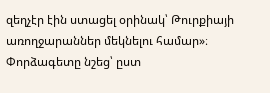զեղչէր էին ստացել օրինակ՝ Թուրքիայի առողջարաններ մեկնելու համար»։
Փորձագետը նշեց՝ ըստ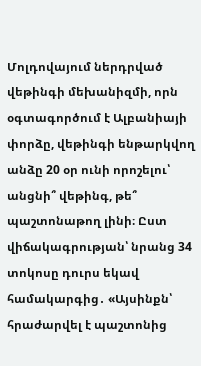Մոլդովայում ներդրված վեթինգի մեխանիզմի, որն օգտագործում է Ալբանիայի փորձը, վեթինգի ենթարկվող անձը 20 օր ունի որոշելու՝ անցնի՞ վեթինգ, թե՞ պաշտոնաթող լինի։ Ըստ վիճակագրության՝ նրանց 34 տոկոսը դուրս եկավ համակարգից․ «Այսինքն՝ հրաժարվել է պաշտոնից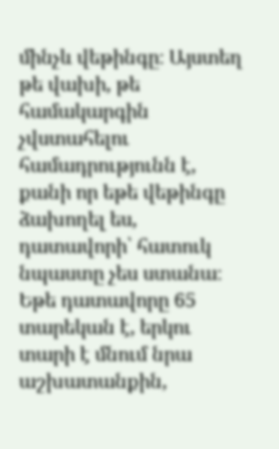մինչև վեթինգը։ Այստեղ թե վախի, թե համակարգին չվստահելու համադրությունն է, քանի որ եթե վեթինգը ձախողել ես, դատավորի՝ հատուկ նպաստը չես ստանա։ Եթե դատավորը 65 տարեկան է, երկու տարի է մնում նրա աշխատանքին,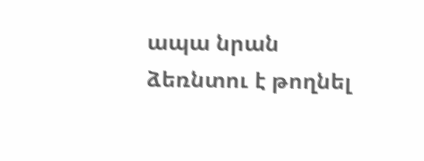ապա նրան ձեռնտու է թողնել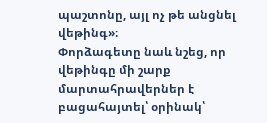պաշտոնը, այլ ոչ թե անցնել վեթինգ»։
Փորձագետը նաև նշեց, որ վեթինգը մի շարք մարտահրավերներ է բացահայտել՝ օրինակ՝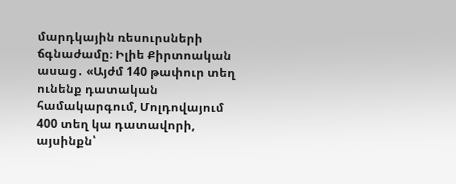մարդկային ռեսուրսների ճգնաժամը։ Իլիե Քիրտոական ասաց․ «Այժմ 140 թափուր տեղ ունենք դատական համակարգում, Մոլդովայում 400 տեղ կա դատավորի, այսինքն՝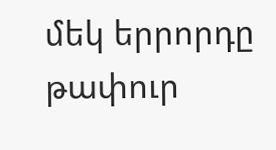մեկ երրորդը թափուր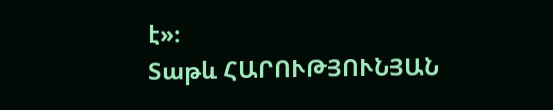է»։
Տաթև ՀԱՐՈՒԹՅՈՒՆՅԱՆ